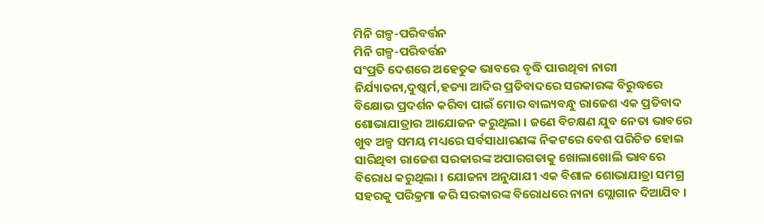ମିନି ଗଳ୍ପ-ପରିବର୍ତ୍ତନ
ମିନି ଗଳ୍ପ-ପରିବର୍ତ୍ତନ
ସଂପ୍ରତି ଦେଶରେ ଅହେତୁକ ଭାବରେ ବୃଦ୍ଧି ପାଉଥିବା ନାରୀ ନିର୍ଯ୍ୟାତନା,ଦୁଷ୍କର୍ମ,ହତ୍ୟା ଆଦିର ପ୍ରତିବାଦରେ ସରକାରଙ୍କ ବିରୁଦ୍ଧରେ ବିକ୍ଷୋଭ ପ୍ରଦର୍ଶନ କରିବା ପାଇଁ ମୋର ବାଲ୍ୟବନ୍ଧୁ ରାଜେଶ ଏକ ପ୍ରତିବାଦ ଶୋଭାଯାତ୍ରାର ଆଯୋଜନ କରୁଥିଲା । ଜଣେ ବିଚକ୍ଷଣ ଯୁବ ନେତା ଭାବରେ ଖୁବ ଅଳ୍ପ ସମୟ ମଧ୍ୟରେ ସର୍ବସାଧାରଣଙ୍କ ନିକଟରେ ବେଶ ପରିଚିତ ହୋଇ ସାରିଥିବା ରାଜେଶ ସରକାରଙ୍କ ଅପାରଗତାକୁ ଖୋଲାଖୋଲି ଭାବରେ ବିରୋଧ କରୁଥିଲା । ଯୋଜନା ଅନୁଯାଯୀ ଏକ ବିଶାଳ ଶୋଭାଯାତ୍ରା ସମଗ୍ର ସହରକୁ ପରିକ୍ରମା କରି ସରକାରଙ୍କ ବିରୋଧରେ ନାନା ସ୍ଲୋଗାନ ଦିଆଯିବ ।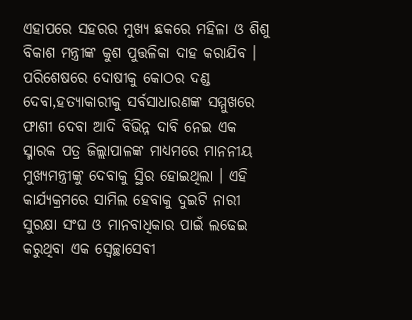ଏହାପରେ ସହରର ମୁଖ୍ୟ ଛକରେ ମହିଳା ଓ ଶିଶୁ ବିକାଶ ମନ୍ତ୍ରୀଙ୍କ କୁଶ ପୁତ୍ତଳିକା ଦାହ କରାଯିବ । ପରିଶେଷରେ ଦୋଷୀକୁ କୋଠର ଦଣ୍ଡ ଦେବା,ହତ୍ୟାକାରୀକୁ ସର୍ବସାଧାରଣଙ୍କ ସମ୍ମୁଖରେ ଫାଶୀ ଦେବା ଆଦି ବିଭିନ୍ନ ଦାବି ନେଇ ଏକ ସ୍ମାରକ ପତ୍ର ଜିଲ୍ଲାପାଳଙ୍କ ମାଧ୍ୟମରେ ମାନନୀୟ ମୁଖ୍ୟମନ୍ତ୍ରୀଙ୍କୁ ଦେବାକୁ ସ୍ଥିର ହୋଇଥିଲା । ଏହି କାର୍ଯ୍ୟକ୍ରମରେ ସାମିଲ ହେବାକୁ ଦୁଇଟି ନାରୀ ସୁରକ୍ଷା ସଂଘ ଓ ମାନବାଧିକାର ପାଇଁ ଲଢେଇ କରୁଥିବା ଏକ ସ୍ୱେଚ୍ଛାସେବୀ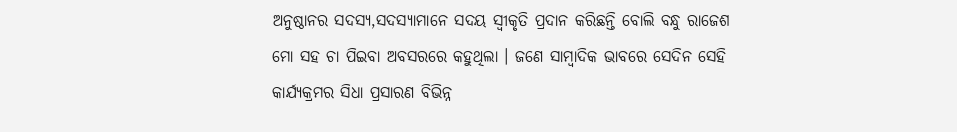ଅନୁଷ୍ଠାନର ସଦସ୍ୟ,ସଦସ୍ୟାମାନେ ସଦୟ ସ୍ୱୀକୃତି ପ୍ରଦାନ କରିଛନ୍ତି ବୋଲି ବନ୍ଧୁ ରାଜେଶ ମୋ ସହ ଚା ପିଇବା ଅବସରରେ କହୁଥିଲା । ଜଣେ ସାମ୍ବାଦିକ ଭାବରେ ସେଦିନ ସେହି କାର୍ଯ୍ୟକ୍ରମର ସିଧା ପ୍ରସାରଣ ବିଭିନ୍ନ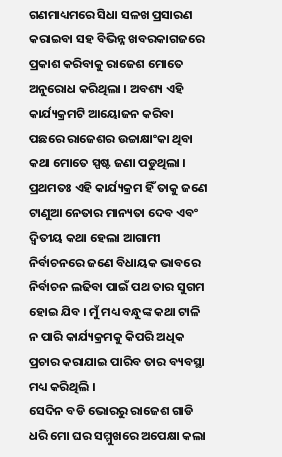ଗଣମାଧ୍ୟମରେ ସିଧା ସଳଖ ପ୍ରସାରଣ କରାଇବା ସହ ବିଭିନ୍ନ ଖବରକାଗଜରେ ପ୍ରକାଶ କରିବାକୁ ରାଜେଶ ମୋତେ ଅନୁରୋଧ କରିଥିଲା । ଅବଶ୍ୟ ଏହି କାର୍ଯ୍ୟକ୍ରମଟି ଆୟୋଜନ କରିବା ପଛରେ ରାଜେଶର ଉଚ୍ଚାକ୍ଷାଂକା ଥିବା କଥା ମୋତେ ସ୍ପଷ୍ଟ ଜଣା ପଡୁଥିଲା । ପ୍ରଥମତଃ ଏହି କାର୍ଯ୍ୟକ୍ରମ ହିଁ ତାକୁ ଜଣେ ଟାଣୁଆ ନେତାର ମାନ୍ୟତା ଦେବ ଏବଂ ଦ୍ୱିତୀୟ କଥା ହେଲା ଆଗାମୀ ନିର୍ବାଚନରେ ଜଣେ ବିଧାୟକ ଭାବରେ ନିର୍ବାଚନ ଲଢିବା ପାଇଁ ପଥ ତାର ସୁଗମ ହୋଇ ଯିବ । ମୁଁ ମଧ୍ୟ ବନ୍ଧୁଙ୍କ କଥା ଟାଳି ନ ପାରି କାର୍ଯ୍ୟକ୍ରମକୁ କିପରି ଅଧିକ ପ୍ରଚାର କରାଯାଇ ପାରିବ ତାର ବ୍ୟବସ୍ଥା ମଧ୍ୟ କରିଥିଲି ।
ସେଦିନ ବଡି ଭୋରରୁ ରାଜେଶ ଗାଡି ଧରି ମୋ ଘର ସମ୍ମୁଖରେ ଅପେକ୍ଷା କଲା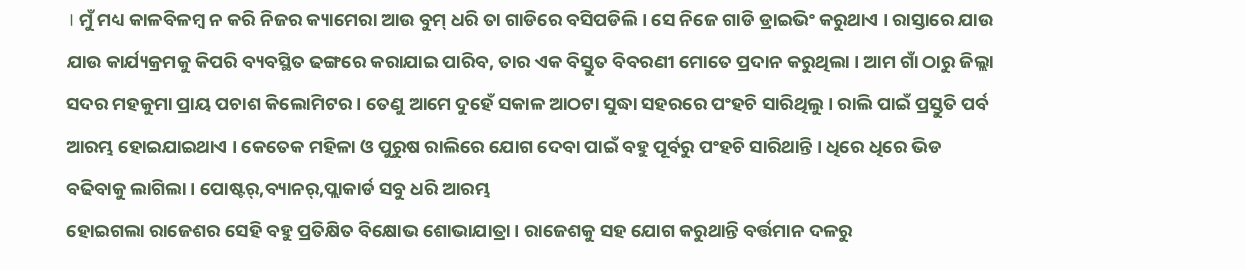। ମୁଁ ମଧ୍ୟ କାଳବିଳମ୍ବ ନ କରି ନିଜର କ୍ୟାମେରା ଆଉ ବୁମ୍ ଧରି ତା ଗାଡିରେ ବସିପଡିଲି । ସେ ନିଜେ ଗାଡି ଡ୍ରାଇଭିଂ କରୁଥାଏ । ରାସ୍ତାରେ ଯାଉ ଯାଉ କାର୍ଯ୍ୟକ୍ରମକୁ କିପରି ବ୍ୟବସ୍ଥିତ ଢଙ୍ଗରେ କରାଯାଇ ପାରିବ, ତାର ଏକ ବିସ୍ତୁତ ବିବରଣୀ ମୋତେ ପ୍ରଦାନ କରୁଥିଲା । ଆମ ଗାଁ ଠାରୁ ଜିଲ୍ଲା ସଦର ମହକୁମା ପ୍ରାୟ ପଚାଶ କିଲୋମିଟର । ତେଣୁ ଆମେ ଦୁହେଁ ସକାଳ ଆଠଟା ସୁଦ୍ଧା ସହରରେ ପଂହଚି ସାରିଥିଲୁ । ରାଲି ପାଇଁ ପ୍ରସ୍ତୁତି ପର୍ବ ଆରମ୍ଭ ହୋଇଯାଇଥାଏ । କେତେକ ମହିଳା ଓ ପୁରୁଷ ରାଲିରେ ଯୋଗ ଦେବା ପାଇଁ ବହୁ ପୂର୍ବରୁ ପଂହଚି ସାରିଥାନ୍ତି । ଧିରେ ଧିରେ ଭିଡ ବଢିବାକୁ ଲାଗିଲା । ପୋଷ୍ଟର୍,ବ୍ୟାନର୍,ପ୍ଲାକାର୍ଡ ସବୁ ଧରି ଆରମ୍ଭ
ହୋଇଗଲା ରାଜେଶର ସେହି ବହୁ ପ୍ରତିକ୍ଷିତ ବିକ୍ଷୋଭ ଶୋଭାଯାତ୍ରା । ରାଜେଶକୁ ସହ ଯୋଗ କରୁଥାନ୍ତି ବର୍ତ୍ତମାନ ଦଳରୁ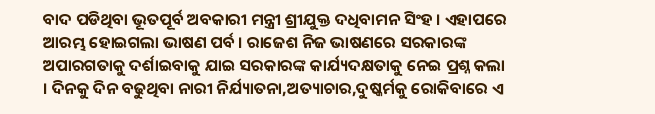ବାଦ ପଡିଥିବା ଭୂତପୂର୍ବ ଅବକାରୀ ମନ୍ତ୍ରୀ ଶ୍ରୀଯୁକ୍ତ ଦଧିବାମନ ସିଂହ । ଏହାପରେ ଆରମ୍ଭ ହୋଇଗଲା ଭାଷଣ ପର୍ବ । ରାଜେଶ ନିଜ ଭାଷଣରେ ସରକାରଙ୍କ ଅପାରଗତାକୁ ଦର୍ଶାଇବାକୁ ଯାଇ ସରକାରଙ୍କ କାର୍ଯ୍ୟଦକ୍ଷତାକୁ ନେଇ ପ୍ରଶ୍ନ କଲା । ଦିନକୁ ଦିନ ବଢୁଥିବା ନାରୀ ନିର୍ଯ୍ୟାତନା,ଅତ୍ୟାଚାର,ଦୁଷ୍କର୍ମକୁ ରୋକିବାରେ ଏ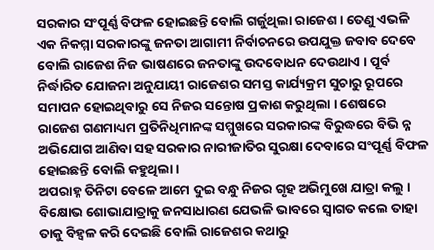ସରକାର ସଂପୂର୍ଣ୍ଣ ବିଫଳ ହୋଇଛନ୍ତି ବୋଲି ଗର୍ଜୁଥିଲା ରାଜେଶ । ତେଣୁ ଏଭଳି ଏକ ନିକମ୍ମା ସରକାରଙ୍କୁ ଜନତା ଆଗାମୀ ନିର୍ବାଚନରେ ଉପଯୁକ୍ତ ଜବାବ ଦେବେ ବୋଲି ରାଜେଶ ନିଜ ଭାଷଣରେ ଜନତାଙ୍କୁ ଉଦବୋଧନ ଦେଉଥାଏ । ପୂର୍ବ ନିର୍ଦ୍ଧାରିତ ଯୋଜନା ଅନୁଯାୟୀ ରାଜେଶର ସମସ୍ତ କାର୍ଯ୍ୟକ୍ରମ ସୁଚାରୁ ରୂପରେ ସମାପନ ହୋଇଥିବାରୁ ସେ ନିଜର ସନ୍ତୋଷ ପ୍ରକାଶ କରୁଥିଲା । ଶେଷରେ ରାଜେଶ ଗଣମାଧ୍ୟମ ପ୍ରତିନିଧିମାନଙ୍କ ସମ୍ମୁଖରେ ସରକାରଙ୍କ ବିରୁଦ୍ଧରେ ବିଭି ନ୍ନ ଅଭିଯୋଗ ଆଣିବା ସହ ସରକାର ନାରୀଜାତିର ସୁରକ୍ଷା ଦେବାରେ ସଂପୂର୍ଣ୍ଣ ବିଫଳ ହୋଇଛନ୍ତି ବୋଲି କହୁଥିଲା ।
ଅପରାହ୍ନ ତିନିଟା ବେଳେ ଆମେ ଦୁଇ ବନ୍ଧୁ ନିଜର ଗୃହ ଅଭିମୁଖେ ଯାତ୍ରା କଲୁ । ବିକ୍ଷୋଭ ଶୋଭାଯାତ୍ରାକୁ ଜନସାଧାରଣ ଯେଭଳି ଭାବରେ ସ୍ୱାଗତ କଲେ ତାହା ତାକୁ ବିହ୍ୱଳ କରି ଦେଇଛି ବୋଲି ରାଜେଶର କଥାରୁ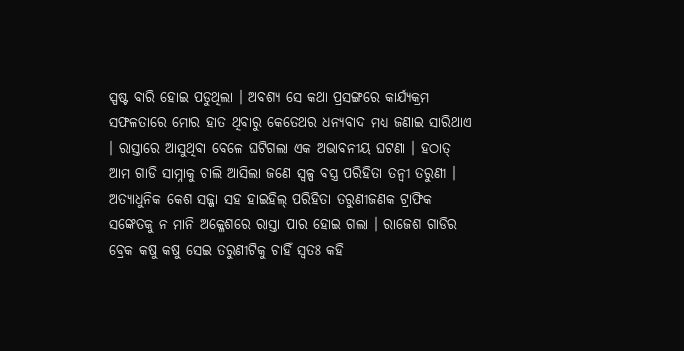ସ୍ପଷ୍ଟ ବାରି ହୋଇ ପଡୁଥିଲା । ଅବଶ୍ୟ ସେ କଥା ପ୍ରସଙ୍ଗରେ କାର୍ଯ୍ୟକ୍ରମ ସଫଳତାରେ ମୋର ହାତ ଥିବାରୁ କେତେଥର ଧନ୍ୟବାଦ ମଧ୍ୟ ଜଣାଇ ସାରିଥାଏ । ରାସ୍ତାରେ ଆସୁଥିବା ବେଳେ ଘଟିଗଲା ଏକ ଅଭାବନୀୟ ଘଟଣା । ହଠାତ୍ ଆମ ଗାଡି ସାମ୍ନାକୁ ଚାଲି ଆସିଲା ଜଣେ ସ୍ୱଳ୍ପ ବସ୍ତ୍ର ପରିହିତା ତନ୍ୱୀ ତରୁଣୀ । ଅତ୍ୟାଧୁନିକ କେଶ ସଜ୍ଜା ସହ ହାଇହିଲ୍ ପରିହିତା ତରୁଣୀଜଣକ ଟ୍ରାଫିକ ସଙ୍କେତକୁ ନ ମାନି ଅକ୍ଳେଶରେ ରାସ୍ତା ପାର ହୋଇ ଗଲା । ରାଜେଶ ଗାଡିର ବ୍ରେକ କଷୁ କଷୁ ସେଇ ତରୁଣୀଟିକୁ ଚାହିଁ ସ୍ୱତଃ କହି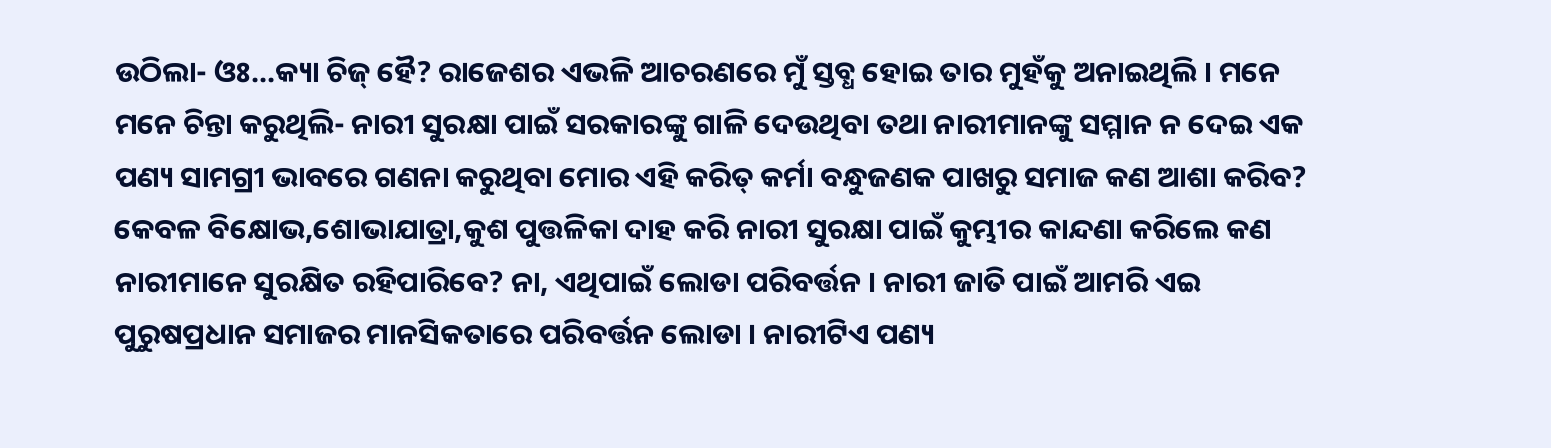ଉଠିଲା- ଓଃ...କ୍ୟା ଚିଜ୍ ହୈ? ରାଜେଶର ଏଭଳି ଆଚରଣରେ ମୁଁ ସ୍ତବ୍ଧ ହୋଇ ତାର ମୁହଁକୁ ଅନାଇଥିଲି । ମନେ ମନେ ଚିନ୍ତା କରୁଥିଲି- ନାରୀ ସୁରକ୍ଷା ପାଇଁ ସରକାରଙ୍କୁ ଗାଳି ଦେଉଥିବା ତଥା ନାରୀମାନଙ୍କୁ ସମ୍ମାନ ନ ଦେଇ ଏକ ପଣ୍ୟ ସାମଗ୍ରୀ ଭାବରେ ଗଣନା କରୁଥିବା ମୋର ଏହି କରିତ୍ କର୍ମା ବନ୍ଧୁଜଣକ ପାଖରୁ ସମାଜ କଣ ଆଶା କରିବ? କେବଳ ବିକ୍ଷୋଭ,ଶୋଭାଯାତ୍ରା,କୁଶ ପୁତ୍ତଳିକା ଦାହ କରି ନାରୀ ସୁରକ୍ଷା ପାଇଁ କୁମ୍ଭୀର କାନ୍ଦଣା କରିଲେ କଣ ନାରୀମାନେ ସୁରକ୍ଷିତ ରହିପାରିବେ? ନା, ଏଥିପାଇଁ ଲୋଡା ପରିବର୍ତ୍ତନ । ନାରୀ ଜାତି ପାଇଁ ଆମରି ଏଇ ପୁରୁଷପ୍ରଧାନ ସମାଜର ମାନସିକତାରେ ପରିବର୍ତ୍ତନ ଲୋଡା । ନାରୀଟିଏ ପଣ୍ୟ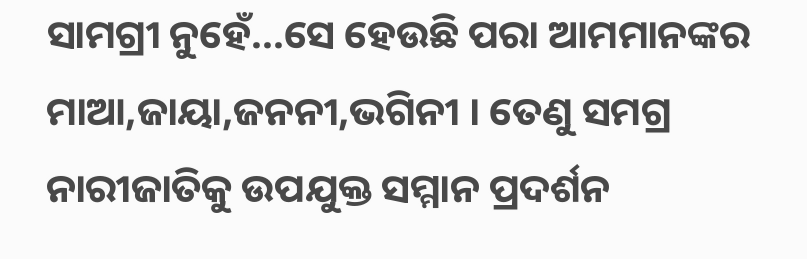ସାମଗ୍ରୀ ନୁହେଁ...ସେ ହେଉଛି ପରା ଆମମାନଙ୍କର ମାଆ,ଜାୟା,ଜନନୀ,ଭଗିନୀ । ତେଣୁ ସମଗ୍ର ନାରୀଜାତିକୁ ଉପଯୁକ୍ତ ସମ୍ମାନ ପ୍ରଦର୍ଶନ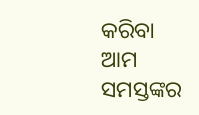କରିବା ଆମ ସମସ୍ତଙ୍କର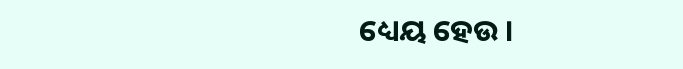ଧ୍ୟେୟ ହେଉ ।